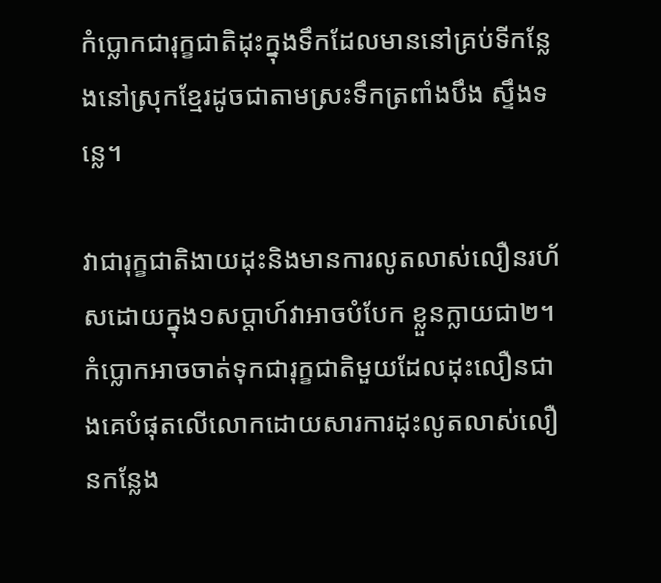កំប្លោកជារុក្ខជាតិដុះក្នុងទឹកដែលមាននៅគ្រប់ទីកន្លែងនៅស្រុកខ្មែរដូចជាតាមស្រះទឹកត្រពាំងបឹង ស្ទឹងទន្លេ។

វាជារុក្ខជាតិងាយដុះនិងមានការលូតលាស់លឿនរហ័សដោយក្នុង១សប្តាហ៍វាអាចបំបែក ខ្លួនក្លាយជា២។ កំប្លោកអាចចាត់ទុកជារុក្ខជាតិមួយដែលដុះលឿនជាងគេបំផុតលើលោកដោយសារការដុះលូតលាស់លឿនកន្លែង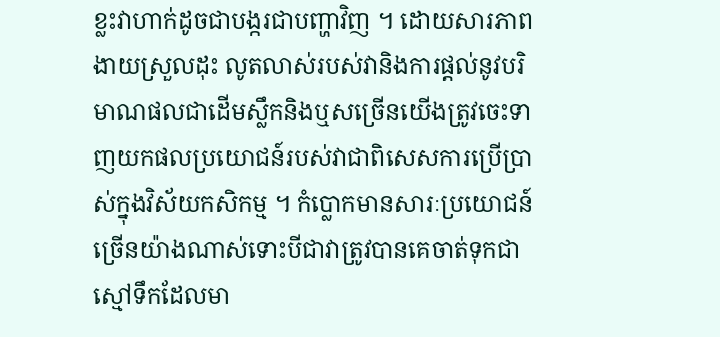ខ្លះវាហាក់ដូចជាបង្ករជាបញ្ហាវិញ ។ ដោយសារភាពងាយស្រួលដុះ លូតលាស់របស់វានិងការផ្តល់នូវបរិមាណផលជាដើមស្លឹកនិងឬសច្រើនយើងត្រូវចេះទាញយកផលប្រយោជន៍របស់វាជាពិសេសការប្រើប្រាស់ក្នុងវិស័យកសិកម្ម ។ កំប្លោកមានសារៈប្រយោជន៍ច្រើនយ៉ាងណាស់ទោះបីជាវាត្រូវបានគេចាត់ទុកជាស្មៅទឹកដែលមា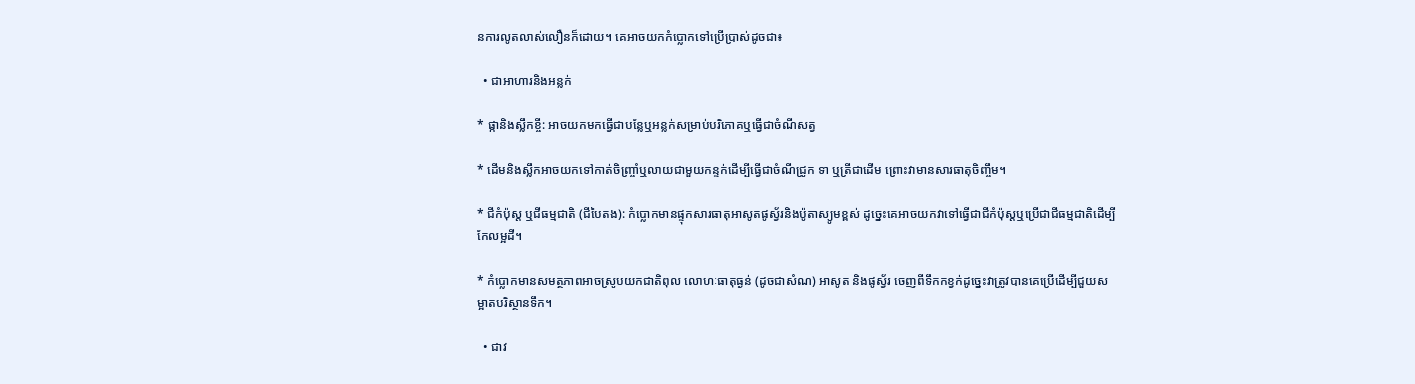នការលូតលាស់លឿនក៏ដោយ។ គេអាចយកកំប្លោកទៅប្រេីប្រាស់ដូចជា៖

  • ជាអាហារនិងអន្លក់

* ផ្កានិងស្លឹកខ្ចី: អាចយកមកធ្វើជាបន្លែឬអន្លក់សម្រាប់បរិភោគឬធ្វេីជាចំណីសត្វ

* ដើមនិងស្លឹកអាចយកទៅកាត់ចិញ្ច្រាំឬលាយជាមួយកន្ទក់ដើម្បីធ្វើជាចំណីជ្រូក ទា ឬត្រីជាដើម ព្រោះវាមានសារធាតុចិញ្ចឹម។

* ជីកំប៉ុស្ត ឬជីធម្មជាតិ (ជីបៃតង): កំប្លោកមានផ្ទុកសារធាតុអាសូតផូស្វ័រនិងប៉ូតាស្យូមខ្ពស់ ដូច្នេះគេអាចយកវាទៅធ្វើជាជីកំប៉ុស្តឬប្រើជាជីធម្មជាតិដើម្បីកែលម្អដី។

* កំប្លោកមានសមត្ថភាពអាចស្រូបយកជាតិពុល លោហៈធាតុធ្ងន់ (ដូចជាសំណ) អាសូត និងផូស្វ័រ ចេញពីទឹកកខ្វក់ដូច្នេះវាត្រូវបានគេប្រើដើម្បីជួយសម្អាតបរិស្ថានទឹក។

  • ជាវ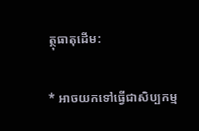ត្ថុធាតុដើម:

* អាចយកទៅធ្វើជាសិប្បកម្ម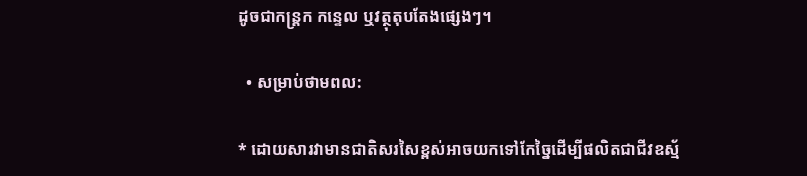ដូចជាកន្ត្រក កន្ទេល ឬវត្ថុតុបតែងផ្សេងៗ។

  • សម្រាប់ថាមពល:

* ដោយសារវាមានជាតិសរសៃខ្ពស់អាចយកទៅកែច្នៃដើម្បីផលិតជាជីវឧស្ម័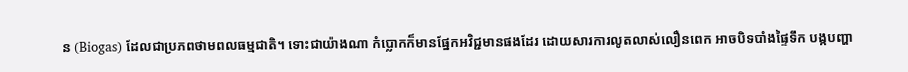ន (Biogas) ដែលជាប្រភពថាមពលធម្មជាតិ។ ទោះជាយ៉ាងណា កំប្លោកក៏មានផ្នែកអវិជ្ជមានផងដែរ ដោយសារការលូតលាស់លឿនពេក អាចបិទបាំងផ្ទៃទឹក បង្កបញ្ហា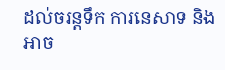ដល់ចរន្តទឹក ការនេសាទ និងអាច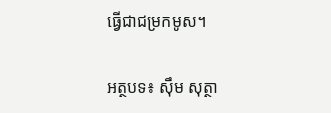ធ្វើជាជម្រកមូស។

អត្ថបទ៖ សុឹម សុត្ថា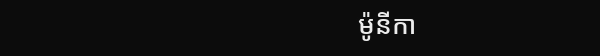ម៉ូនីកា